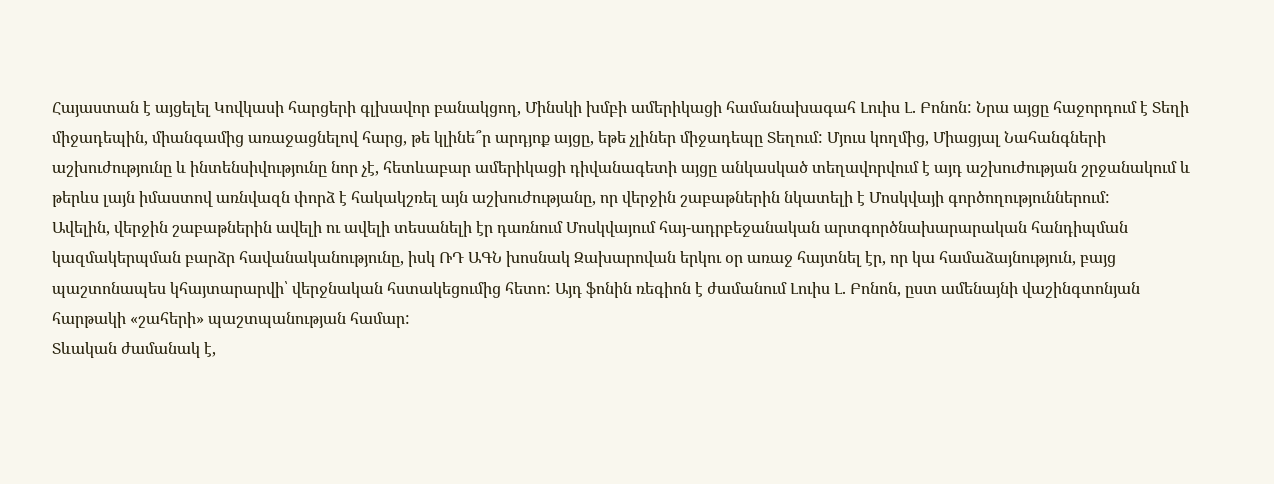Հայաստան է այցելել Կովկասի հարցերի գլխավոր բանակցող, Մինսկի խմբի ամերիկացի համանախագահ Լուիս Լ. Բոնոն: Նրա այցը հաջորդում է Տեղի միջադեպին, միանգամից առաջացնելով հարց, թե կլինե՞ր արդյոք այցը, եթե չլիներ միջադեպը Տեղում: Մյուս կողմից, Միացյալ Նահանգների աշխուժությունը և ինտենսիվությունը նոր չէ, հետևաբար ամերիկացի դիվանագետի այցը անկասկած տեղավորվում է այդ աշխուժության շրջանակում և թերևս լայն իմաստով առնվազն փորձ է հակակշռել այն աշխուժությանը, որ վերջին շաբաթներին նկատելի է Մոսկվայի գործողություններում:
Ավելին, վերջին շաբաթներին ավելի ու ավելի տեսանելի էր դառնում Մոսկվայում հայ-ադրբեջանական արտգործնախարարական հանդիպման կազմակերպման բարձր հավանականությունը, իսկ ՌԴ ԱԳՆ խոսնակ Զախարովան երկու օր առաջ հայտնել էր, որ կա համաձայնություն, բայց պաշտոնապես կհայտարարվի՝ վերջնական հստակեցումից հետո: Այդ ֆոնին ռեգիոն է ժամանում Լուիս Լ. Բոնոն, ըստ ամենայնի վաշինգտոնյան հարթակի «շահերի» պաշտպանության համար:
Տևական ժամանակ է,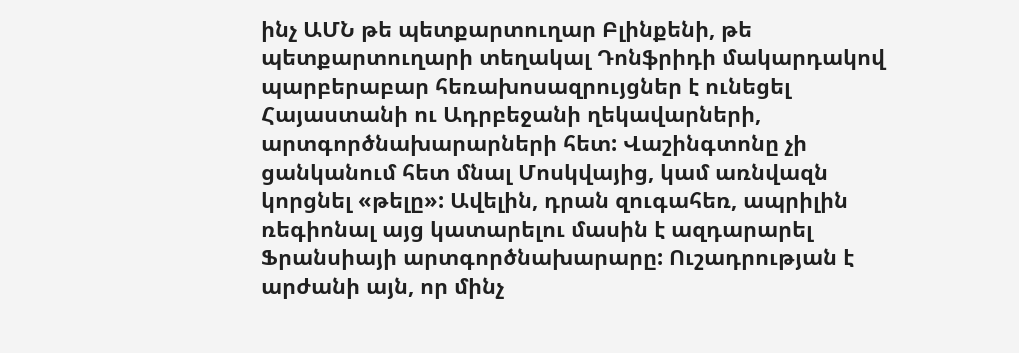ինչ ԱՄՆ թե պետքարտուղար Բլինքենի, թե պետքարտուղարի տեղակալ Դոնֆրիդի մակարդակով պարբերաբար հեռախոսազրույցներ է ունեցել Հայաստանի ու Ադրբեջանի ղեկավարների, արտգործնախարարների հետ: Վաշինգտոնը չի ցանկանում հետ մնալ Մոսկվայից, կամ առնվազն կորցնել «թելը»: Ավելին, դրան զուգահեռ, ապրիլին ռեգիոնալ այց կատարելու մասին է ազդարարել Ֆրանսիայի արտգործնախարարը: Ուշադրության է արժանի այն, որ մինչ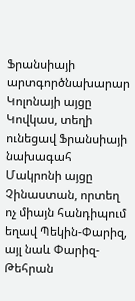Ֆրանսիայի արտգործնախարար Կոլոնայի այցը Կովկաս, տեղի ունեցավ Ֆրանսիայի նախագահ Մակրոնի այցը Չինաստան, որտեղ ոչ միայն հանդիպում եղավ Պեկին-Փարիզ, այլ նաև Փարիզ-Թեհրան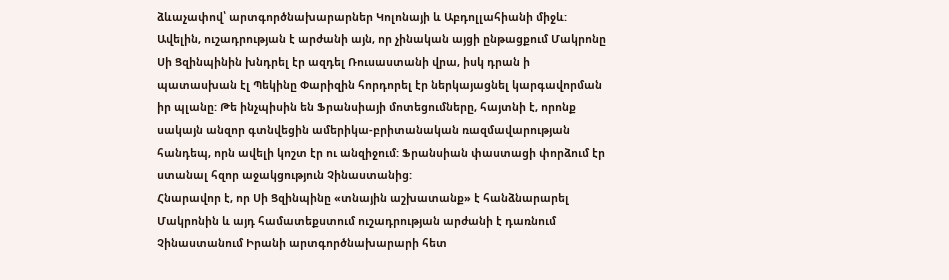ձևաչափով՝ արտգործնախարարներ Կոլոնայի և Աբդոլլահիանի միջև: Ավելին, ուշադրության է արժանի այն, որ չինական այցի ընթացքում Մակրոնը Սի Ցզինպինին խնդրել էր ազդել Ռուսաստանի վրա, իսկ դրան ի պատասխան էլ Պեկինը Փարիզին հորդորել էր ներկայացնել կարգավորման իր պլանը: Թե ինչպիսին են Ֆրանսիայի մոտեցումները, հայտնի է, որոնք սակայն անզոր գտնվեցին ամերիկա-բրիտանական ռազմավարության հանդեպ, որն ավելի կոշտ էր ու անզիջում: Ֆրանսիան փաստացի փորձում էր ստանալ հզոր աջակցություն Չինաստանից:
Հնարավոր է, որ Սի Ցզինպինը «տնային աշխատանք» է հանձնարարել Մակրոնին և այդ համատեքստում ուշադրության արժանի է դառնում Չինաստանում Իրանի արտգործնախարարի հետ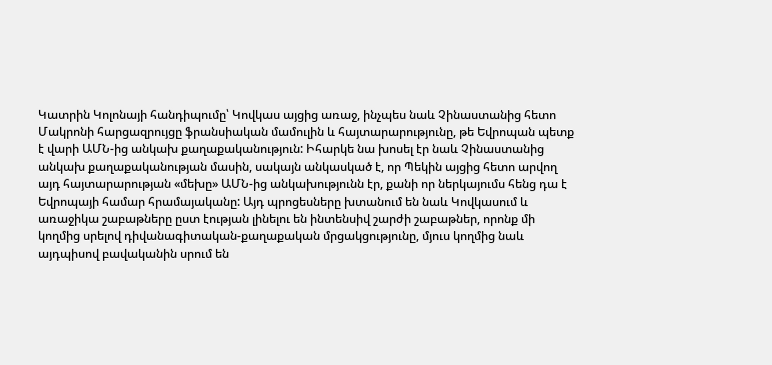Կատրին Կոլոնայի հանդիպումը՝ Կովկաս այցից առաջ, ինչպես նաև Չինաստանից հետո Մակրոնի հարցազրույցը ֆրանսիական մամուլին և հայտարարությունը, թե Եվրոպան պետք է վարի ԱՄՆ-ից անկախ քաղաքականություն: Իհարկե նա խոսել էր նաև Չինաստանից անկախ քաղաքականության մասին, սակայն անկասկած է, որ Պեկին այցից հետո արվող այդ հայտարարության «մեխը» ԱՄՆ-ից անկախությունն էր, քանի որ ներկայումս հենց դա է Եվրոպայի համար հրամայականը: Այդ պրոցեսները խտանում են նաև Կովկասում և առաջիկա շաբաթները ըստ էության լինելու են ինտենսիվ շարժի շաբաթներ, որոնք մի կողմից սրելով դիվանագիտական-քաղաքական մրցակցությունը, մյուս կողմից նաև այդպիսով բավականին սրում են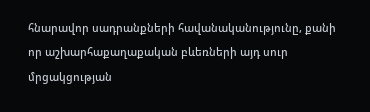հնարավոր սադրանքների հավանականությունը, քանի որ աշխարհաքաղաքական բևեռների այդ սուր մրցակցության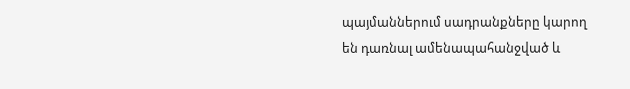պայմաններում սադրանքները կարող են դառնալ ամենապահանջված և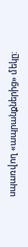սպառվող «ապրանքներից» մեկը: